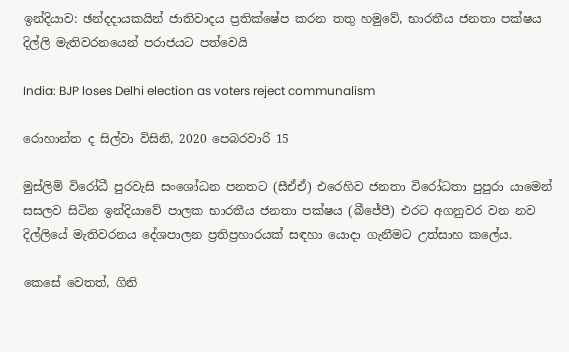ඉන්දියාව: ඡන්දදායකයින් ජාතිවාදය ප්‍රතික්ෂේප කරන තතු හමුවේ, භාරතීය ජනතා පක්ෂය දිල්ලි මැතිවරනයෙන් පරාජයට පත්වෙයි

India: BJP loses Delhi election as voters reject communalism

රොහාන්ත ද සිල්වා විසිනි, 2020 පෙබරවාරි 15

මුස්ලිම් විරෝධී පුරවැසි සංශෝධන පනතට (සීඒඒ) එරෙහිව ජනතා විරෝධතා පුපුරා යාමෙන් සසලව සිටින ඉන්දියාවේ පාලක භාරතීය ජනතා පක්ෂය (බීජේපී) එරට අගනුවර වන නව දිල්ලියේ මැතිවරනය දේශපාලන ප්‍රතිප්‍රහාරයක් සඳහා යොදා ගැනීමට උත්සාහ කලේය.

කෙසේ වෙතත්, ගිනි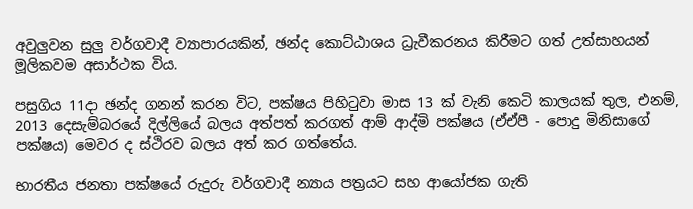අවුලු‍වන සුලු වර්ගවාදී ව්‍යාපාරයකින්, ඡන්ද කොට්ඨාශය ධ්‍රැවීකරනය කිරීමට ගත් උත්සාහයන් මූලිකවම අසාර්ථක විය.

පසුගිය 11දා ඡන්ද ගනන් කරන විට, පක්ෂය පිහිටුවා මාස 13 ක් වැනි කෙටි කාලයක් තුල, එනම්, 2013 දෙසැම්බරයේ දිල්ලියේ බලය අත්පත් කරගත් ආම් ආද්මි පක්ෂය (ඒඒපී - පොදු මිනිසාගේ පක්ෂය) මෙවර ද ස්ථිරව බලය අත් කර ගත්තේය.

භාරතීය ජනතා පක්ෂයේ රුදුරු වර්ගවාදී න්‍යාය පත්‍රයට සහ ආයෝජක ගැති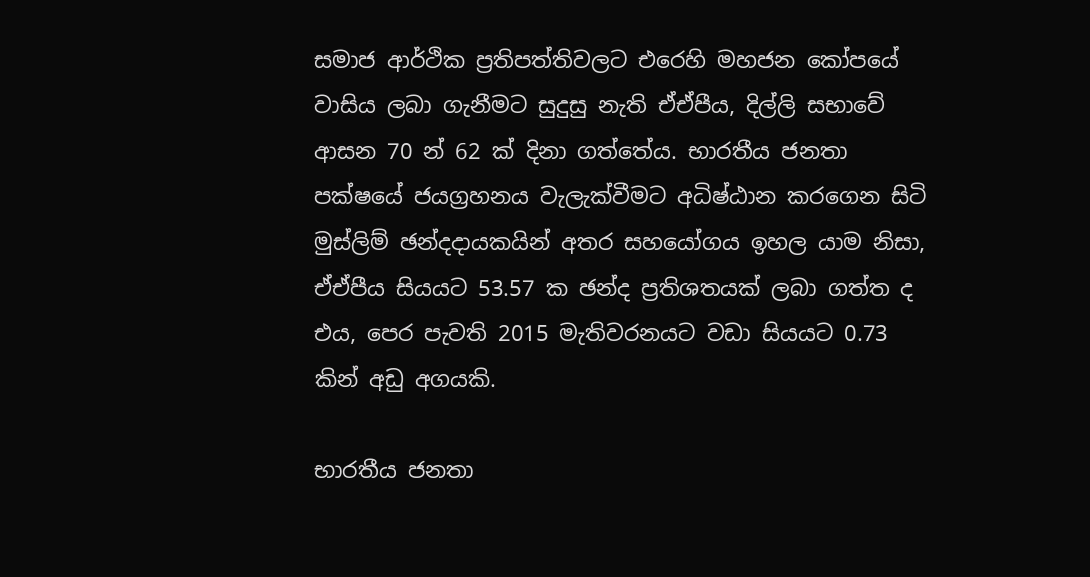සමාජ ආර්ථික ප්‍රතිපත්තිවලට එරෙහි මහජන කෝපයේ වාසිය ලබා ගැනීමට සුදුසු නැති ඒඒපීය, දිල්ලි සභාවේ ආසන 70 න් 62 ක් දිනා ගත්තේය. භාරතීය ජනතා පක්ෂයේ ජයග්‍රහනය වැලැක්වීමට අධිෂ්ඨාන කරගෙන සිටි මුස්ලිම් ඡන්දදායකයින් අතර සහයෝගය ඉහල යාම නිසා, ඒඒපීය සියයට 53.57 ක ඡන්ද ප්‍රතිශතයක් ලබා ගත්ත ද එය, පෙර පැවති 2015 මැතිවරනයට වඩා සියයට 0.73 කින් අඩු අගයකි.

භාරතීය ජනතා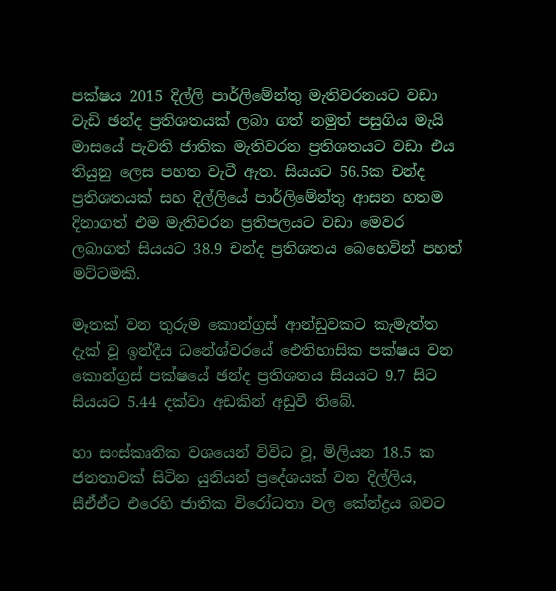පක්ෂය 2015 දිල්ලි පාර්ලිමේන්තු මැතිවරනයට වඩා වැඩි ඡන්ද ප්‍රතිශතයක් ලබා ගත් නමුත් පසුගිය මැයි මාසයේ පැවති ජාතික මැතිවරන ප්‍රතිශතයට වඩා එය තියුනු ලෙස පහත වැටී ඇත. සියයට 56.5ක චන්ද ප්‍රතිශතයක් සහ දිල්ලියේ පාර්ලිමේන්තු ආසන හතම දිනාගත් එම මැතිවරන ප්‍රතිපලයට වඩා මෙවර ලබාගත් සියයට 38.9 චන්ද ප්‍රතිශතය බෙහෙවින් පහත් මට්ටමකි.

මෑතක් වන තුරුම කොන්ග්‍රස් ආන්ඩුවකට කැමැත්ත දැක් වූ ඉන්දීය ධනේශ්වරයේ ඓතිහාසික පක්ෂය වන කොන්ග්‍රස් පක්ෂයේ ඡන්ද ප්‍රතිශතය සියයට 9.7 සිට සියයට 5.44 දක්වා අඩකින් අඩුවී තිබේ.

හා සංස්කෘතික වශයෙන් විවිධ වූ, මිලියන 18.5 ක ජනතාවක් සිටින යුනියන් ප්‍රදේශයක් වන දිල්ලිය, සීඒඒට එරෙහි ජාතික විරෝධතා වල කේන්ද්‍රය බවට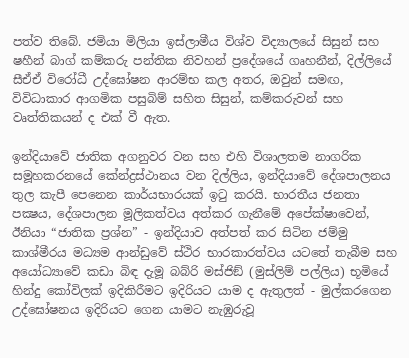පත්ව තිබේ. ජමියා මිලියා ඉස්ලාමීය විශ්ව විද්‍යාලයේ සිසුන් සහ ෂහීන් බාග් කම්කරු පන්තික නිවහන් ප්‍රදේශයේ ගෘහනීන්, දිල්ලියේ සීඒඒ විරෝධී උද්ඝෝෂන ආරම්භ කල අතර, ඔවුන් සමඟ, විවිධාකාර ආගමික පසුබිම් සහිත සිසුන්, කම්කරුවන් සහ වෘත්තිකයන් ද එක් වී ඇත.

ඉන්දියාවේ ජාතික අගනුවර වන සහ එහි විශාලතම නාගරික සමූහකරනයේ කේන්ද්‍රස්ථානය වන දිල්ලිය, ඉන්දියාවේ දේශපාලනය තුල කැපී පෙනෙන කාර්යභාරයක් ඉටු කරයි. භාරතීය ජනතා පක්‍ෂය, දේශපාලන මූලිකත්වය අත්කර ගැනීමේ අපේක්ෂාවෙන්, ඊනියා “ජාතික ප්‍රශ්න” - ඉන්දියාව අත්පත් කර සිටින ජම්මු කාශ්මීරය මධ්‍යම ආන්ඩුවේ ස්ථිර භාරකාරත්වය යටතේ තැබීම සහ අයෝධ්‍යාවේ කඩා බිඳ දැමූ බබ්රි මස්ජිඞ් (මුස්ලිම් පල්ලිය) භූමියේ හින්දු කෝවිලක් ඉදිකිරීමට ඉදිරියට යාම ද ඇතුලත් - මුල්කරගෙන උද්ඝෝෂනය ඉදිරියට ගෙන යාමට නැඹුරුවූ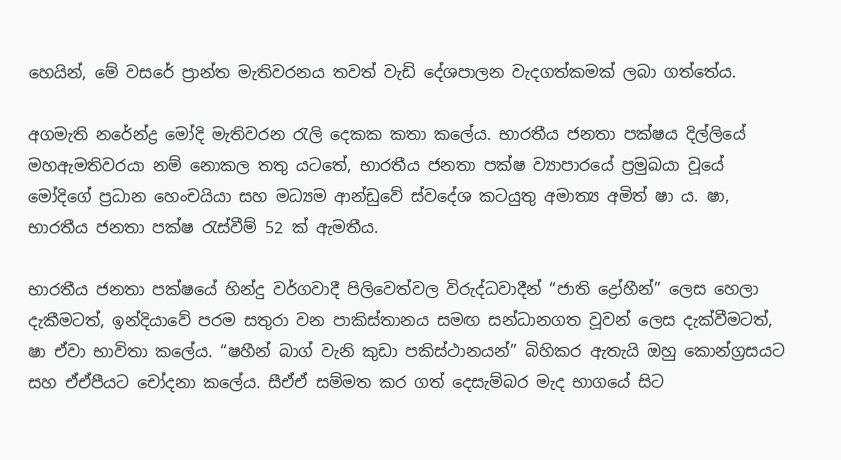හෙයින්, මේ වසරේ ප්‍රාන්ත මැතිවරනය තවත් වැඩි දේශපාලන වැදගත්කමක් ලබා ගත්තේය.

අගමැති නරේන්ද්‍ර මෝදි මැතිවරන රැලි දෙකක කතා කලේය. භාරතීය ජනතා පක්ෂය දිල්ලියේ මහඇමතිවරයා නම් නොකල තතු යටතේ, භාරතීය ජනතා පක්ෂ ව්‍යාපාරයේ ප්‍රමුඛයා වූයේ මෝදිගේ ප්‍රධාන හෙංචයියා සහ මධ්‍යම ආන්ඩුවේ ස්වදේශ කටයුතු අමාත්‍ය අමිත් ෂා ය. ෂා, භාරතීය ජනතා පක්ෂ රැස්වීම් 52 ක් ඇමතීය.

භාරතීය ජනතා පක්ෂයේ හින්දු වර්ගවාදී පිලිවෙත්වල විරුද්ධවාදීන් “ජාති ද්‍රෝහීන්” ලෙස හෙලා දැකීමටත්, ඉන්දියාවේ පරම සතුරා වන පාකිස්තානය සමඟ සන්ධානගත වූවන් ලෙස දැක්වීමටත්, ෂා ඒවා භාවිතා කලේය. “ෂහීන් බාග් වැනි කුඩා පකිස්ථානයන්” බිහිකර ඇතැයි ඔහු කොන්ග්‍රසයට සහ ඒඒපීයට චෝදනා කලේය. සීඒඒ සම්මත කර ගත් දෙසැම්බර මැද භාගයේ සිට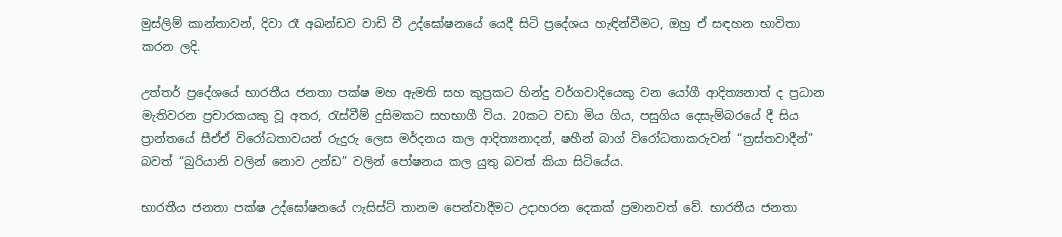මුස්ලිම් කාන්තාවන්, දිවා රෑ අඛන්ඩව වාඩි වී උද්ඝෝෂනයේ යෙදී සිටි ප්‍රදේශය හැඳින්වීමට, ඔහු ඒ සඳහන භාවිතා කරන ලදි.

උත්තර් ප්‍රදේශයේ භාරතීය ජනතා පක්ෂ මහ ඇමති සහ කුප්‍රකට හින්දු වර්ගවාදියෙකු වන යෝගී ආදිත්‍යනාත් ද ප්‍රධාන මැතිවරන ප්‍රචාරකයකු වූ අතර, රැස්වීම් දුසිමකට සහභාගී විය. 20කට වඩා මිය ගිය, පසුගිය දෙසැම්බරයේ දී සිය ප්‍රාන්තයේ සීඒඒ විරෝධතාවයන් රුදුරු ලෙස මර්දනය කල ආදිත්‍යනාදන්, ෂහීන් බාග් විරෝධතාකරුවන් “ත්‍රස්තවාදීන්” බවත් “බුරියානි වලින් නොව උන්ඩ” වලින් පෝෂනය කල යුතු බවත් කියා සිටියේය.

භාරතීය ජනතා පක්ෂ උද්ඝෝෂනයේ ෆැසිස්ට් තානම පෙන්වාදීමට උදාහරන දෙකක් ප්‍රමානවත් වේ. භාරතීය ජනතා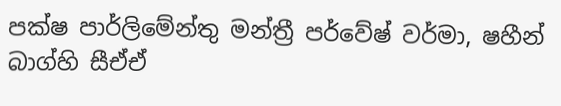පක්ෂ පාර්ලිමේන්තු මන්ත්‍රී පර්වේෂ් වර්මා, ෂහීන් බාග්හි සීඒඒ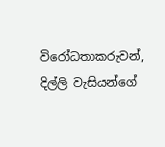විරෝධතාකරුවන්, දිල්ලි වැසියන්ගේ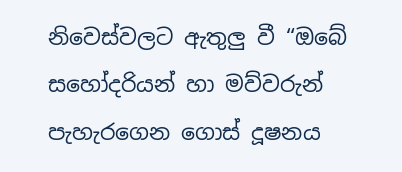නිවෙස්වලට ඇතුලු වී “ඔබේ සහෝදරියන් හා මව්වරුන් පැහැරගෙන ගොස් දූෂනය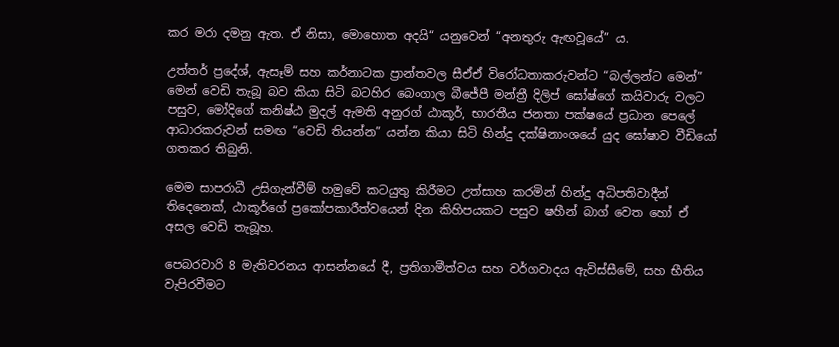කර මරා දමනු ඇත. ඒ නිසා, මොහොත අදයි“ යනුවෙන් “අනතුරු ඇඟවූයේ” ය.

උත්තර් ප්‍රදේශ්, ඇසෑම් සහ කර්නාටක ප්‍රාන්තවල සීඒඒ විරෝධතාකරුවන්ට “බල්ලන්ට මෙන්” මෙන් වෙඩි තැබූ බව කියා සිටි බටහිර බෙංගාල බීජේපී මන්ත්‍රී දිලිප් ඝෝෂ්ගේ කයිවාරු වලට පසුව, මෝදිගේ කනිෂ්ඨ මුදල් ඇමති අනුරග් ඨාකූර්, භාරතීය ජනතා පක්ෂයේ ප්‍රධාන පෙලේ ආධාරකරුවන් සමඟ “වෙඩි තියන්න” යන්න කියා සිටි හින්දු දක්ෂිනාංශයේ යුද ඝෝෂාව වීඩියෝ ගතකර තිබුනි.

මෙම සාපරාධී උසිගැන්වීම් හමුවේ කටයුතු කිරීමට උත්සාහ කරමින් හින්දු අධිපතිවාදීන් තිදෙනෙක්, ඨාකූර්ගේ ප්‍රකෝපකාරීත්වයෙන් දින කිහිපයකට පසුව ෂහීන් බාග් වෙත හෝ ඒ අසල වෙඩි තැබූහ.

පෙබරවාරි 8 මැතිවරනය ආසන්නයේ දී, ප්‍රතිගාමීත්වය සහ වර්ගවාදය ඇවිස්සීමේ, සහ භීතිය වැපිරවීමට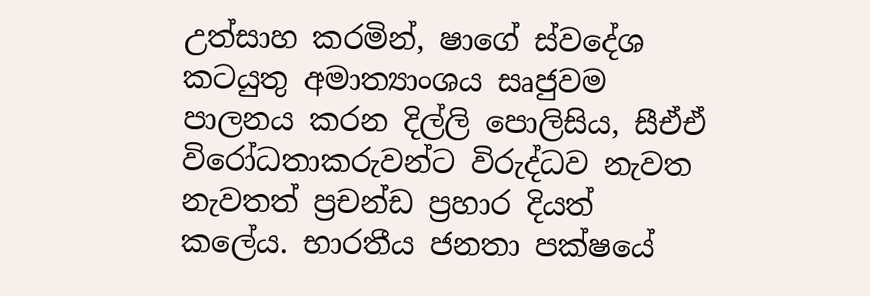උත්සාහ කරමින්, ෂාගේ ස්වදේශ කටයුතු අමාත්‍යාංශය සෘජුවම පාලනය කරන දිල්ලි පොලිසිය, සීඒඒ විරෝධතාකරුවන්ට විරුද්ධව නැවත නැවතත් ප්‍රචන්ඩ ප්‍රහාර දියත් කලේය. භාරතීය ජනතා පක්ෂයේ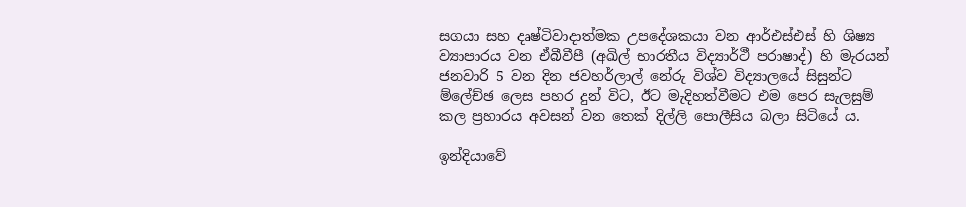සගයා සහ දෘෂ්ටිවාදාත්මක උපදේශකයා වන ආර්එස්එස් හි ශිෂ්‍ය ව්‍යාපාරය වන ඒබීවීපී (අඛිල් භාරතීය විද්‍යාර්ථී පරාෂාද්) හි මැරයන් ජනවාරි 5 වන දින ජවහර්ලාල් නේරු විශ්ව විද්‍යාලයේ සිසුන්ට ම්ලේච්ඡ ලෙස පහර දුන් විට, ඊට මැදිහත්වීමට එම පෙර සැලසුම් කල ප්‍රහාරය අවසන් වන තෙක් දිල්ලි පොලීසිය බලා සිටියේ ය.

ඉන්දියාවේ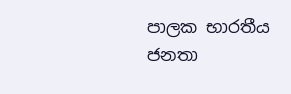පාලක භාරතීය ජනතා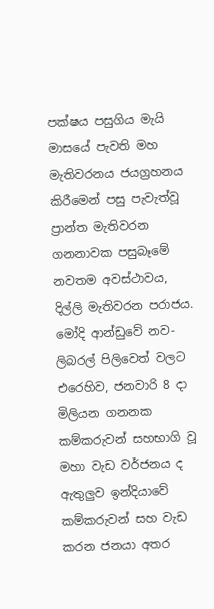පක්ෂය පසුගිය මැයි මාසයේ පැවති මහ මැතිවරනය ජයග්‍රහනය කිරීමෙන් පසු පැවැත්වූ ප්‍රාන්ත මැතිවරන ගනනාවක පසුබෑමේ නවතම අවස්ථාවය, දිල්ලි මැතිවරන පරාජය. මෝදි ආන්ඩුවේ නව-ලිබරල් පිලිවෙත් වලට එරෙහිව, ජනවාරි 8 දා මිලියන ගනනක කම්කරුවන් සහභාගි වූ මහා වැඩ වර්ජනය ද ඇතුලුව ඉන්දියාවේ කම්කරුවන් සහ වැඩ කරන ජනයා අතර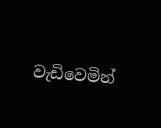වැඩිවෙමින්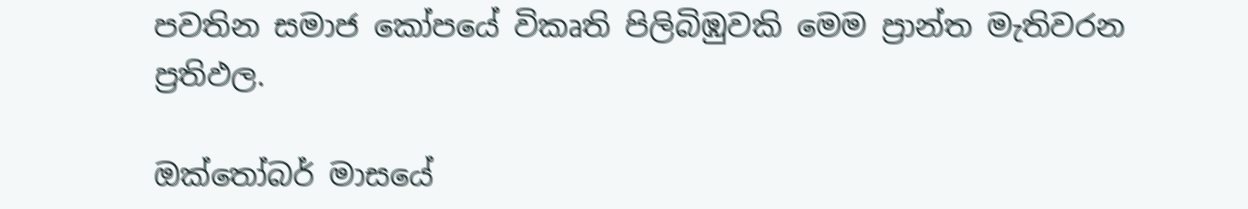පවතින සමාජ කෝපයේ විකෘති පිලිබිඹුවකි මෙම ප්‍රාන්ත මැතිවරන ප්‍රතිඵල.

ඔක්තෝබර් මාසයේ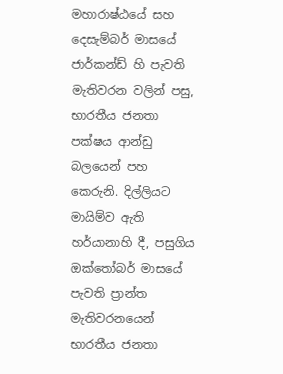මහාරාෂ්ඨයේ සහ දෙසැම්බර් මාසයේ ජාර්කන්ඩ් හි පැවති මැතිවරන වලින් පසු, භාරතීය ජනතා පක්ෂය ආන්ඩු බලයෙන් පහ කෙරුනි. දිල්ලියට මායිම්ව ඇති හර්යානාහි දී, පසුගිය ඔක්තෝබර් මාසයේ පැවති ප්‍රාන්ත මැතිවරනයෙන් භාරතීය ජනතා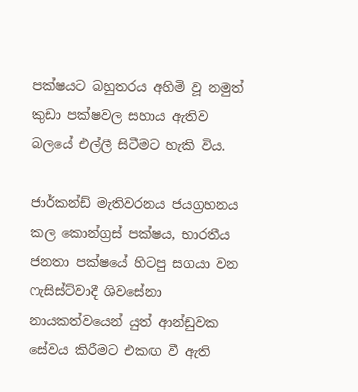පක්ෂයට බහුතරය අහිමි වූ නමුත් කුඩා පක්ෂවල සහාය ඇතිව බලයේ එල්ලී සිටීමට හැකි විය.

ජාර්කන්ඩ් මැතිවරනය ජයග්‍රහනය කල කොන්ග්‍රස් පක්ෂය, භාරතීය ජනතා පක්ෂයේ හිටපු සගයා වන ෆැසිස්ට්වාදී ශිවසේනා නායකත්වයෙන් යුත් ආන්ඩුවක සේවය කිරීමට එකඟ වී ඇති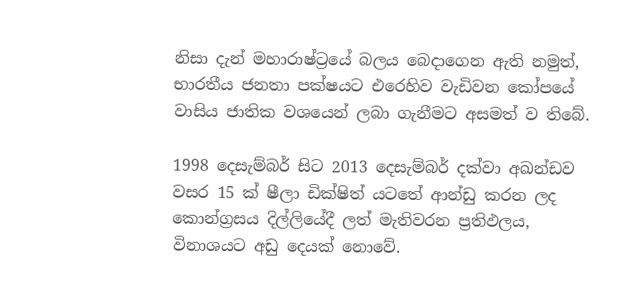නිසා දැන් මහාරාෂ්ට්‍රයේ බලය බෙදාගෙන ඇති නමුත්, භාරතීය ජනතා පක්ෂයට එරෙහිව වැඩිවන කෝපයේ වාසිය ජාතික වශයෙන් ලබා ගැනීමට අසමත් ව තිබේ.

1998 දෙසැම්බර් සිට 2013 දෙසැම්බර් දක්වා අඛන්ඩව වසර 15 ක් ෂීලා ඩික්ෂිත් යටතේ ආන්ඩු කරන ලද කොන්‍ග්‍රසය දිල්ලියේදී ලත් මැතිවරන ප්‍රතිඵලය, විනාශයට අඩු දෙයක් නොවේ.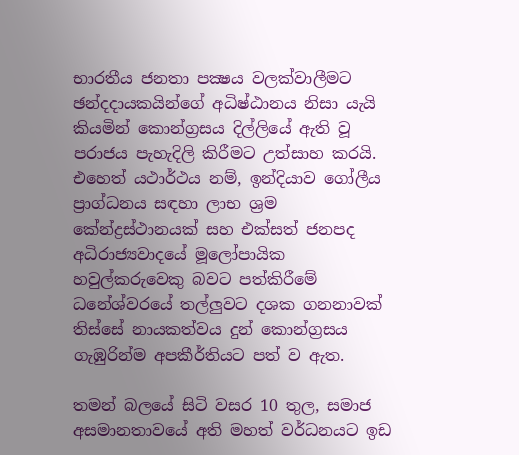භාරතීය ජනතා පක්‍ෂය වලක්වාලීමට ඡන්දදායකයින්ගේ අධිෂ්ඨානය නිසා යැයි කියමින් කොන්ග්‍රසය දිල්ලියේ ඇති වූ පරාජය පැහැදිලි කිරීමට උත්සාහ කරයි. එහෙත් යථාර්ථය නම්, ඉන්දියාව ගෝලීය ප්‍රාග්ධනය සඳහා ලාභ ශ්‍රම කේන්ද්‍රස්ථානයක් සහ එක්සත් ජනපද අධිරාජ්‍යවාදයේ මූලෝපායික හවුල්කරුවෙකු බවට පත්කිරීමේ ධනේශ්වරයේ තල්ලු‍වට දශක ගනනාවක් තිස්සේ නායකත්වය දුන් කොන්ග්‍රසය ගැඹුරින්ම අපකීර්තියට පත් ව ඇත.

තමන් බලයේ සිටි වසර 10 තුල, සමාජ අසමානතාවයේ අති මහත් වර්ධනයට ඉඩ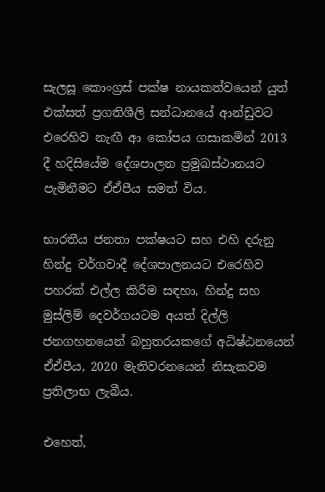සැලසූ කොංග්‍රස් පක්ෂ නායකත්වයෙන් යුත් එක්සත් ප්‍රගතිශීලි සන්ධානයේ ආන්ඩුවට එරෙහිව නැඟී ආ කෝපය ගසාකමින් 2013 දී හදිසියේම දේශපාලන ප්‍රමුඛස්ථානයට පැමිනීමට ඒඒපීය සමත් විය.

භාරතීය ජනතා පක්ෂයට සහ එහි දරුනු හින්දු වර්ගවාදී දේශපාලනයට එරෙහිව පහරක් එල්ල කිරීම සඳහා, හින්දු සහ මුස්ලිම් දෙවර්ගයටම අයත් දිල්ලි ජනගහනයෙන් බහුතරයකගේ අධිෂ්ඨනයෙන් ඒඒපීය, 2020 මැතිවරනයෙන් නිසැකවම ප්‍රතිලාභ ලැබීය.

එහෙත්,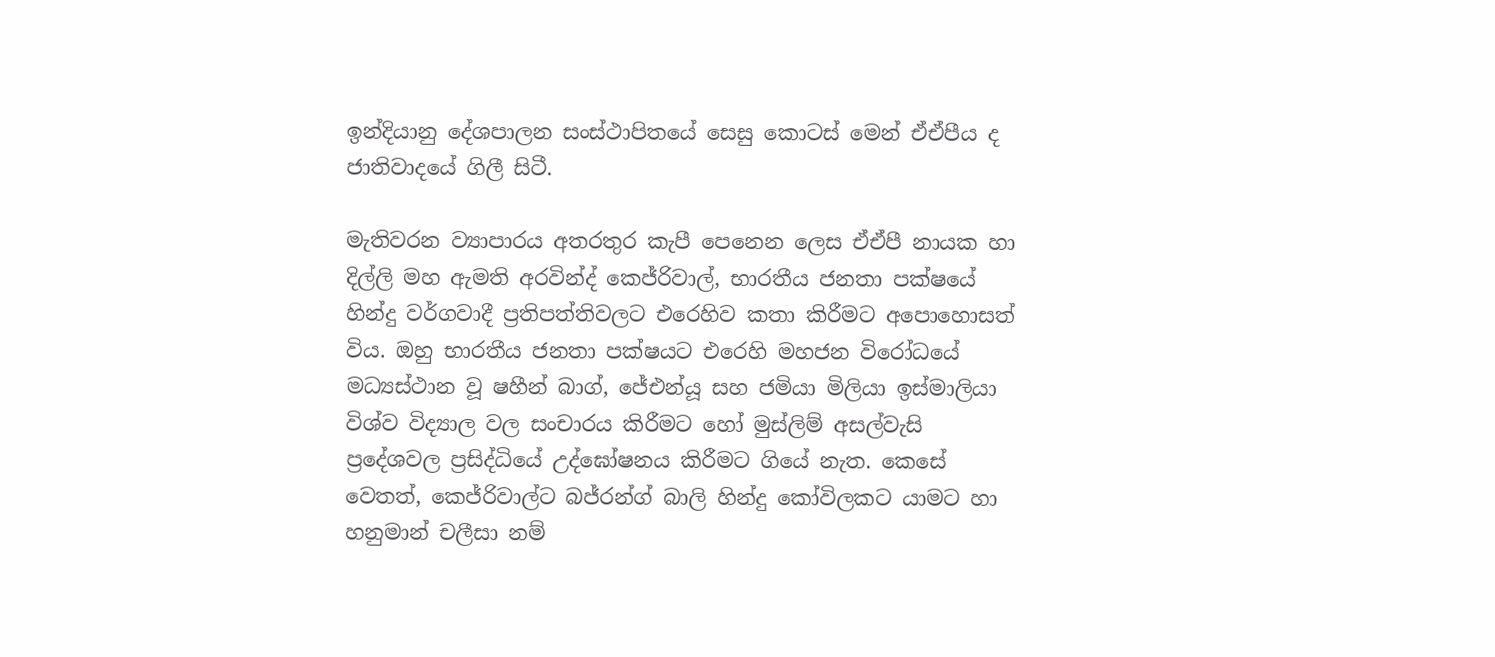ඉන්දියානු දේශපාලන සංස්ථාපිතයේ සෙසු කොටස් මෙන් ඒඒපීය ද ජාතිවාදයේ ගිලී සිටී.

මැතිවරන ව්‍යාපාරය අතරතුර කැපී පෙනෙන ලෙස ඒඒපී නායක හා දිල්ලි මහ ඇමති අරවින්ද් කෙජ්රිවාල්, භාරතීය ජනතා පක්ෂයේ හින්දු වර්ගවාදී ප්‍රතිපත්තිවලට එරෙහිව කතා කිරීමට අපොහොසත් විය. ඔහු භාරතීය ජනතා පක්ෂයට එරෙහි මහජන විරෝධයේ මධ්‍යස්ථාන වූ ෂහීන් බාග්, ජේඑන්යූ සහ ජමියා මිලියා ඉස්මාලියා විශ්ව විද්‍යාල වල සංචාරය කිරීමට හෝ මුස්ලිම් අසල්වැසි ප්‍රදේශවල ප්‍රසිද්ධියේ උද්ඝෝෂනය කිරීමට ගියේ නැත. කෙසේ වෙතත්, කෙජ්රිවාල්ට බජ්රන්ග් බාලි හින්දු කෝවිලකට යාමට හා හනුමාන් චලීසා නම්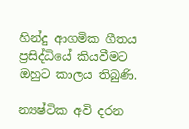හින්දු ආගමික ගීතය ප්‍රසිද්ධියේ කියවීමට ඔහුට කාලය තිබුණි.

න්‍යෂ්ටික අවි දරන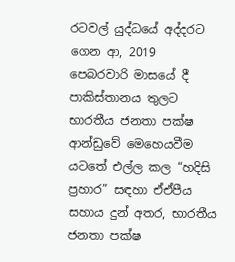රටවල් යුද්ධයේ අද්දරට ගෙන ආ, 2019 පෙබරවාරි මාසයේ දී පාකිස්තානය තුලට භාරතීය ජනතා පක්ෂ ආන්ඩුවේ මෙහෙයවීම යටතේ එල්ල කල “හදිසි ප්‍රහාර” සඳහා ඒඒපීය සහාය දුන් අතර, භාරතීය ජනතා පක්ෂ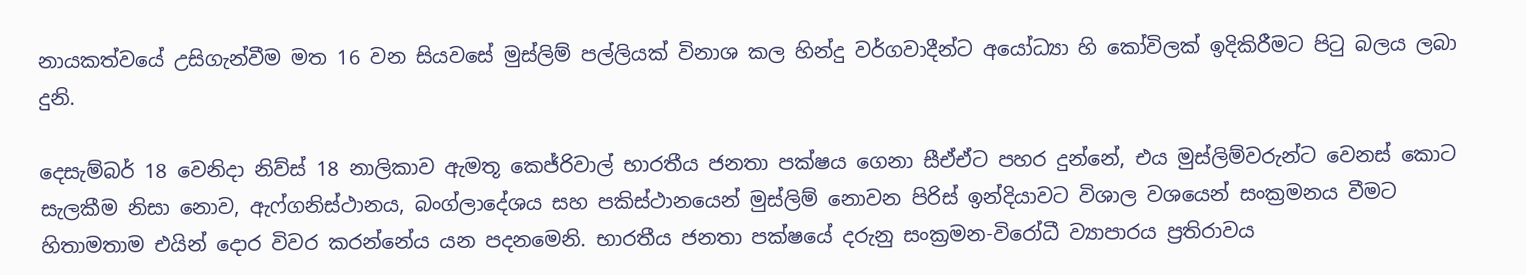නායකත්වයේ උසිගැන්වීම මත 16 වන සියවසේ මුස්ලිම් පල්ලියක් විනාශ කල හින්දු වර්ගවාදීන්ට අයෝධ්‍යා හි කෝවිලක් ඉදිකිරීමට පිටු බලය ලබා දුනි.

දෙසැම්බර් 18 වෙනිදා නිව්ස් 18 නාලිකාව ඇමතූ කෙජ්රිවාල් භාරතීය ජනතා පක්ෂය ගෙනා සීඒඒට පහර දුන්නේ, එය මුස්ලිම්වරුන්ට වෙනස් කොට සැලකීම නිසා නොව, ඇෆ්ගනිස්ථානය, බංග්ලාදේශය සහ පකිස්ථානයෙන් මුස්ලිම් නොවන පිරිස් ඉන්දියාවට විශාල වශයෙන් සංක්‍රමනය වීමට හිතාමතාම එයින් දොර විවර කරන්නේය යන පදනමෙනි. භාරතීය ජනතා පක්ෂයේ දරුනු සංක්‍රමන-විරෝධී ව්‍යාපාරය ප්‍රතිරාවය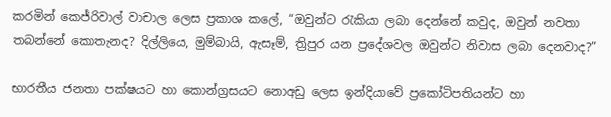කරමින් කෙජ්රිවාල් වාචාල ලෙස ප්‍රකාශ කලේ, “ඔවුන්ට රැකියා ලබා දෙන්නේ කවුද, ඔවුන් නවතා තබන්නේ කොතැනද? දිල්ලියෙ, මුම්බායි, ඇසෑම්, ත්‍රිපුර යන ප්‍රදේශවල ඔවුන්ට නිවාස ලබා දෙනවාද?”

භාරතීය ජනතා පක්ෂයට හා කොන්ග්‍රසයට නොඅඩු ලෙස ඉන්දියාවේ ප්‍රකෝටිපතියන්ට හා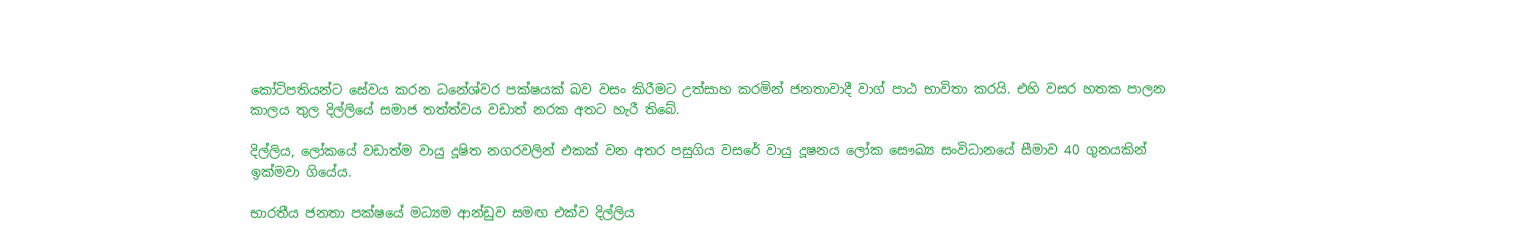කෝටිපතියන්ට සේවය කරන ධනේශ්වර පක්ෂයක් බව වසං කිරීමට උත්සාහ කරමින් ජනතාවාදී වාග් පාඨ භාවිතා කරයි. එහි වසර හතක පාලන කාලය තුල දිල්ලියේ සමාජ තත්ත්වය වඩාත් නරක අතට හැරී තිබේ.

දිල්ලිය, ලෝකයේ වඩාත්ම වායු දූෂිත නගරවලින් එකක් වන අතර පසුගිය වසරේ වායු දූෂනය ලෝක සෞඛ්‍ය සංවිධානයේ සීමාව 40 ගුනයකින් ඉක්මවා ගියේය.

භාරතීය ජනතා පක්ෂයේ මධ්‍යම ආන්ඩුව සමඟ එක්ව දිල්ලිය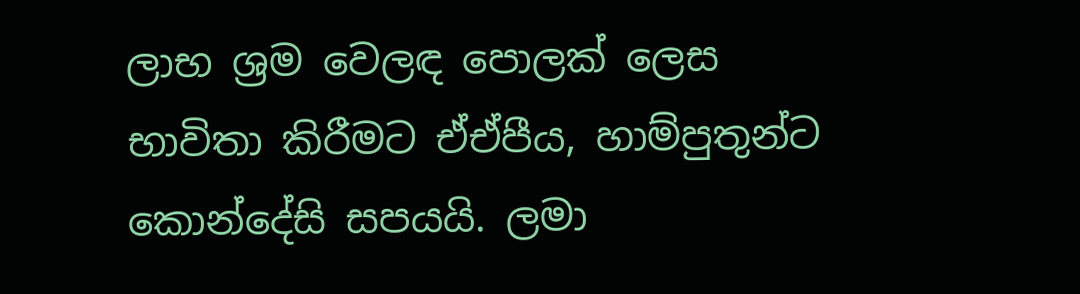ලාභ ශ්‍රම වෙලඳ පොලක් ලෙස භාවිතා කිරීමට ඒඒපීය, හාම්පුතුන්ට කොන්දේසි සපයයි. ලමා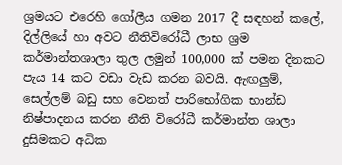ශ්‍රමයට එරෙහි ගෝලීය ගමන 2017 දී සඳහන් කලේ, දිල්ලියේ හා අවට නීතිවිරෝධී ලාභ ශ්‍රම කර්මාන්තශාලා තුල ලමුන් 100,000 ක් පමන දිනකට පැය 14 කට වඩා වැඩ කරන බවයි. ඇඟලු‍ම්, සෙල්ලම් බඩු සහ වෙනත් පාරිභෝගික භාන්ඩ නිෂ්පාදනය කරන නීති විරෝධී කර්මාන්ත ශාලා දුසිමකට අධික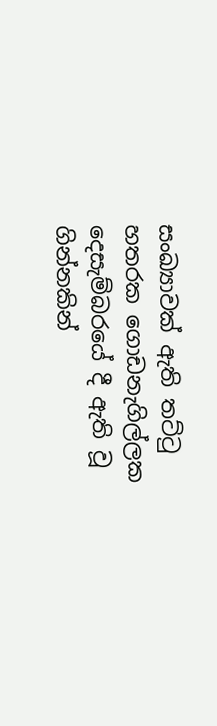සංඛ්‍යාවක් ඇති තට්ටු හතරක ගොඩනැගිල්ලක දෙසැම්බරයේ දී ඇති වූ ගින්නකින්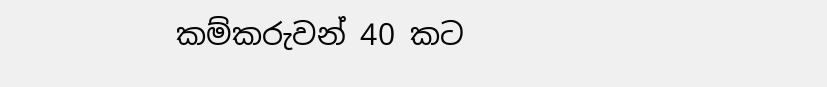කම්කරුවන් 40 කට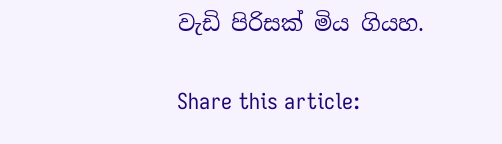වැඩි පිරිසක් මිය ගියහ.

Share this article: